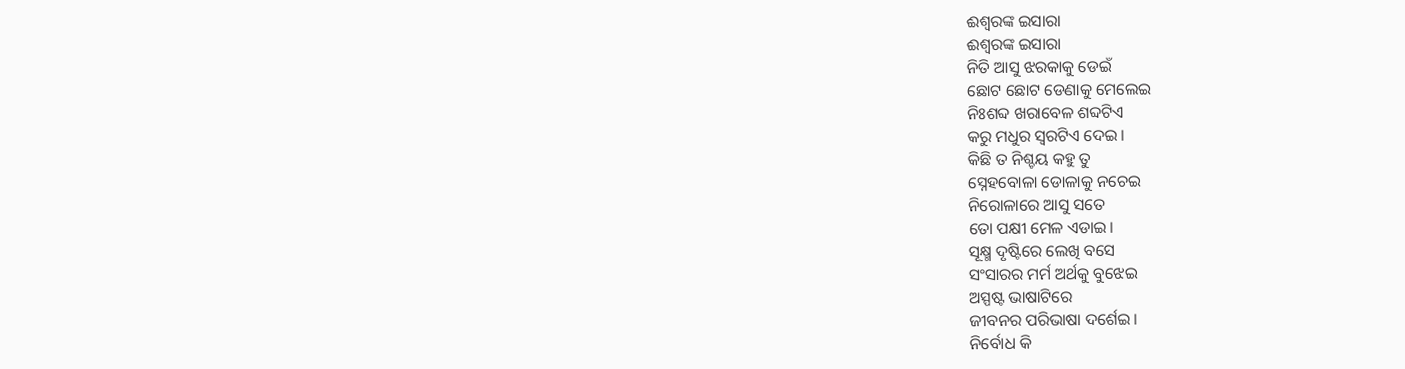ଈଶ୍ବରଙ୍କ ଇସାରା
ଈଶ୍ବରଙ୍କ ଇସାରା
ନିତି ଆସୁ ଝରକାକୁ ଡେଇଁ
ଛୋଟ ଛୋଟ ଡେଣାକୁ ମେଲେଇ
ନିଃଶବ୍ଦ ଖରାବେଳ ଶବ୍ଦଟିଏ
କରୁ ମଧୁର ସ୍ବରଟିଏ ଦେଇ।
କିଛି ତ ନିଶ୍ଚୟ କହୁ ତୁ
ସ୍ନେହବୋଳା ଡୋଳାକୁ ନଚେଇ
ନିରୋଳାରେ ଆସୁ ସତେ
ତୋ ପକ୍ଷୀ ମେଳ ଏଡାଇ।
ସୂକ୍ଷ୍ମ ଦୃଷ୍ଟିରେ ଲେଖି ବସେ
ସଂସାରର ମର୍ମ ଅର୍ଥକୁ ବୁଝେଇ
ଅସ୍ପଷ୍ଟ ଭାଷାଟିରେ
ଜୀବନର ପରିଭାଷା ଦର୍ଶେଇ।
ନିର୍ବୋଧ କି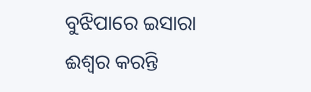ବୁଝିପାରେ ଇସାରା
ଈଶ୍ବର କରନ୍ତି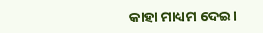କାହା ମାଧ୍ୟମ ଦେଇ।